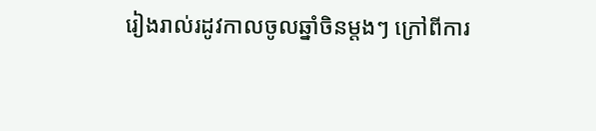រៀងរាល់រដូវកាលចូលឆ្នាំចិនម្តងៗ ក្រៅពីការ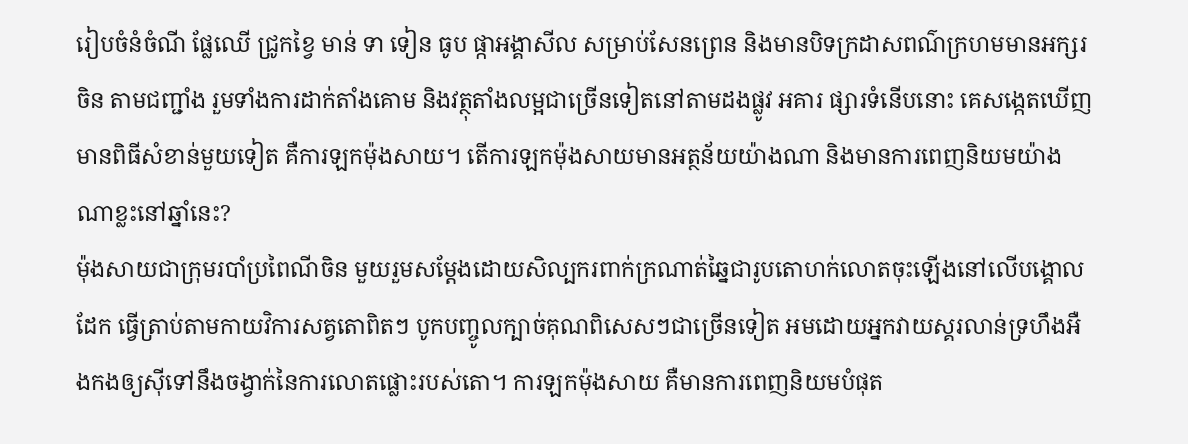រៀបចំនំចំណី ផ្លែឈើ ជ្រូកខ្វៃ មាន់ ទា ទៀន ធូប ផ្កាអង្គាសីល សម្រាប់សែនព្រេន និងមានបិទក្រដាសពណ៌ក្រហមមានអក្សរចិន តាមជញ្ជាំង រួមទាំងការដាក់តាំងគោម និងវត្ថុតាំងលម្អជាច្រើនទៀតនៅតាមដងផ្លូវ អគារ ផ្សារទំនើបនោះ គេសង្កេតឃើញមានពិធីសំខាន់មួយទៀត គឺការឡកម៉ុងសាយ។ តើការឡកម៉ុងសាយមានអត្ថន័យយ៉ាងណា និងមានការពេញនិយមយ៉ាងណាខ្លះនៅឆ្នាំនេះ?
ម៉ុងសាយជាក្រុមរបាំប្រពៃណីចិន មួយរួមសម្ដែងដោយសិល្បករពាក់ក្រណាត់ឆ្នៃជារូបតោហក់លោតចុះឡើងនៅលើបង្គោលដែក ធ្វើត្រាប់តាមកាយវិការសត្វតោពិតៗ បូកបញ្ចូលក្បាច់គុណពិសេសៗជាច្រើនទៀត អមដោយអ្នកវាយស្គរលាន់ទ្រហឹងអឺងកងឲ្យស៊ីទៅនឹងចង្វាក់នៃការលោតផ្លោះរបស់តោ។ ការឡកម៉ុងសាយ គឺមានការពេញនិយមបំផុត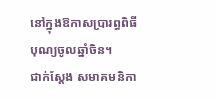នៅក្នុងឱកាសប្រារព្ធពិធីបុណ្យចូលឆ្នាំចិន។
ជាក់ស្ដែង សមាគមនិកា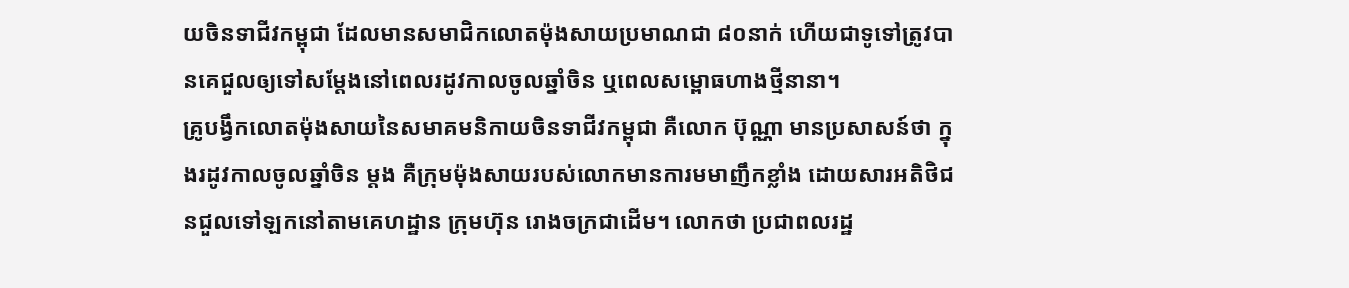យចិនទាជីវកម្ពុជា ដែលមានសមាជិកលោតម៉ុងសាយប្រមាណជា ៨០នាក់ ហើយជាទូទៅត្រូវបានគេជួលឲ្យទៅសម្ដែងនៅពេលរដូវកាលចូលឆ្នាំចិន ឬពេលសម្ពោធហាងថ្មីនានា។
គ្រូបង្វឹកលោតម៉ុងសាយនៃសមាគមនិកាយចិនទាជីវកម្ពុជា គឺលោក ប៊ុណ្ណា មានប្រសាសន៍ថា ក្នុងរដូវកាលចូលឆ្នាំចិន ម្ដង គឺក្រុមម៉ុងសាយរបស់លោកមានការមមាញឹកខ្លាំង ដោយសារអតិថិជនជួលទៅឡកនៅតាមគេហដ្ឋាន ក្រុមហ៊ុន រោងចក្រជាដើម។ លោកថា ប្រជាពលរដ្ឋ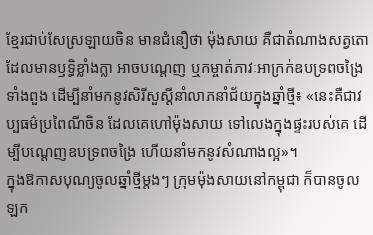ខ្មែរជាប់សែស្រឡាយចិន មានជំនឿថា ម៉ុងសាយ គឺជាតំណាងសត្វតោដែលមានឫទ្ធិខ្លាំងក្លា អាចបណ្ដេញ ឬកម្ចាត់ភាវៈអាក្រក់ឧបទ្រពចង្រៃទាំងពួង ដើម្បីនាំមកនូវសិរីសួស្ដីនាំលាភនាំជ័យក្នុងឆ្នាំថ្មី៖ «នេះគឺជាវប្បធម៌ប្រពៃណីចិន ដែលគេហៅម៉ុងសាយ ទៅលេងក្នុងផ្ទះរបស់គេ ដើម្បីបណ្ដេញឧបទ្រពចង្រៃ ហើយនាំមកនូវសំណាងល្អ»។
ក្នុងឱកាសបុណ្យចូលឆ្នាំថ្មីម្ដងៗ ក្រុមម៉ុងសាយនៅកម្ពុជា ក៏បានចូលឡក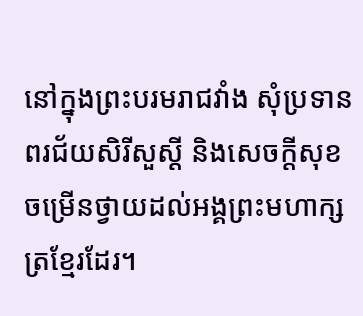នៅក្នុងព្រះបរមរាជវាំង សុំប្រទានពរជ័យសិរីសួស្ដី និងសេចក្ដីសុខចម្រើនថ្វាយដល់អង្គព្រះមហាក្សត្រខ្មែរដែរ។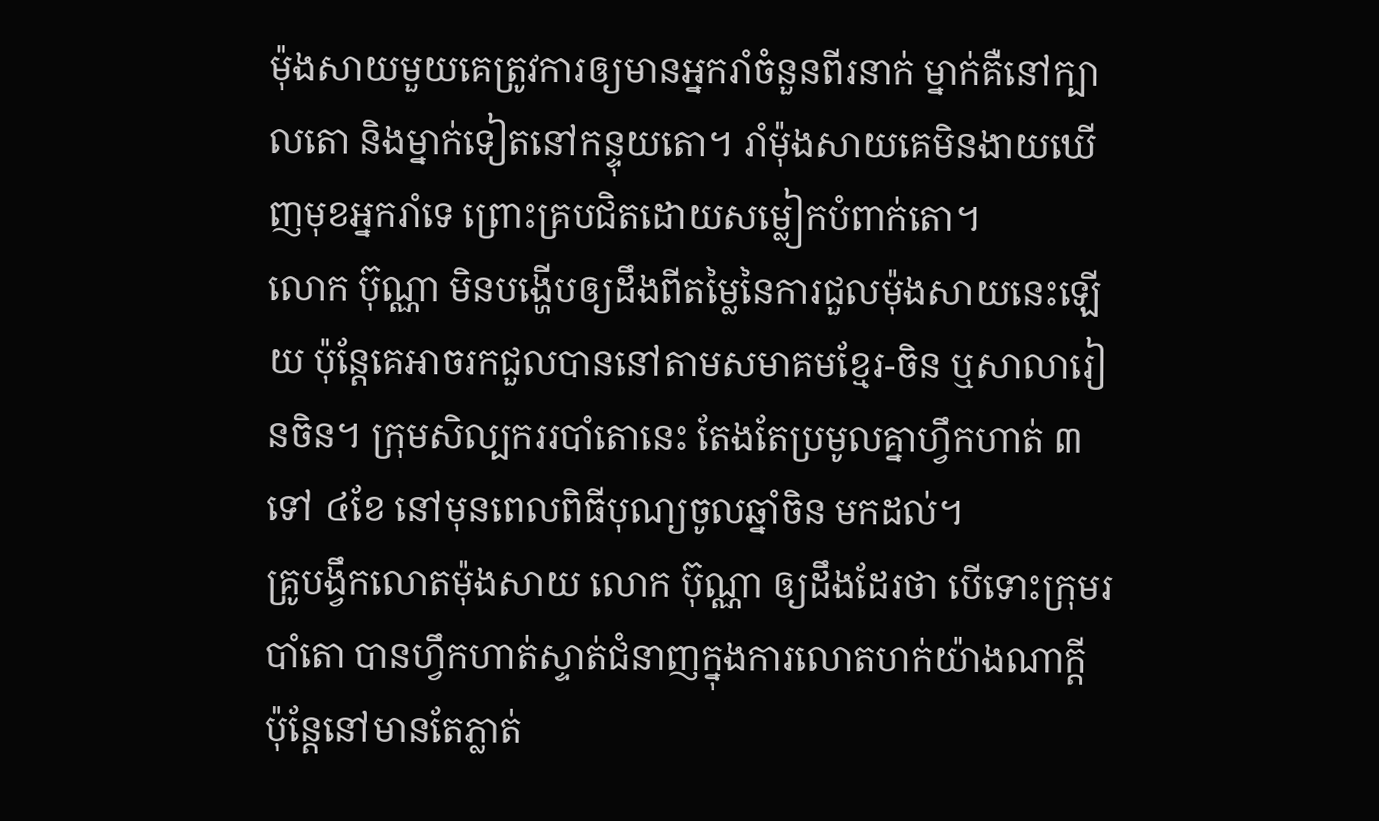ម៉ុងសាយមួយគេត្រូវការឲ្យមានអ្នករាំចំនួនពីរនាក់ ម្នាក់គឺនៅក្បាលតោ និងម្នាក់ទៀតនៅកន្ទុយតោ។ រាំម៉ុងសាយគេមិនងាយឃើញមុខអ្នករាំទេ ព្រោះគ្របជិតដោយសម្លៀកបំពាក់តោ។
លោក ប៊ុណ្ណា មិនបង្ហើបឲ្យដឹងពីតម្លៃនៃការជួលម៉ុងសាយនេះឡើយ ប៉ុន្តែគេអាចរកជួលបាននៅតាមសមាគមខ្មែរ-ចិន ឬសាលារៀនចិន។ ក្រុមសិល្បកររបាំតោនេះ តែងតែប្រមូលគ្នាហ្វឹកហាត់ ៣ ទៅ ៤ខែ នៅមុនពេលពិធីបុណ្យចូលឆ្នាំចិន មកដល់។
គ្រូបង្វឹកលោតម៉ុងសាយ លោក ប៊ុណ្ណា ឲ្យដឹងដែរថា បើទោះក្រុមរបាំតោ បានហ្វឹកហាត់ស្ទាត់ជំនាញក្នុងការលោតហក់យ៉ាងណាក្ដី ប៉ុន្តែនៅមានតែភ្លាត់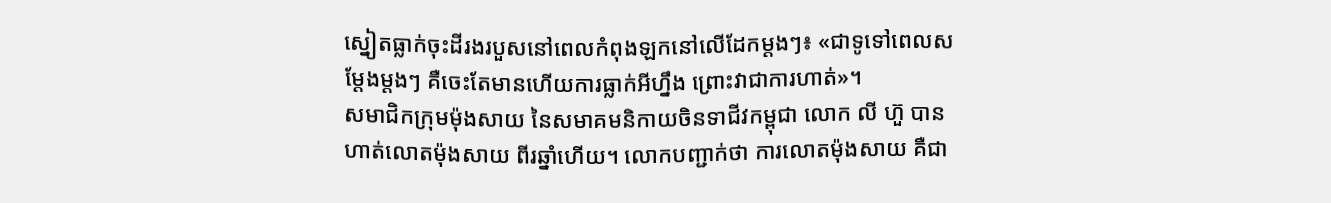ស្នៀតធ្លាក់ចុះដីរងរបួសនៅពេលកំពុងឡកនៅលើដែកម្តងៗ៖ «ជាទូទៅពេលសម្ដែងម្តងៗ គឺចេះតែមានហើយការធ្លាក់អីហ្នឹង ព្រោះវាជាការហាត់»។
សមាជិកក្រុមម៉ុងសាយ នៃសមាគមនិកាយចិនទាជីវកម្ពុជា លោក លី ហ៊ួ បានហាត់លោតម៉ុងសាយ ពីរឆ្នាំហើយ។ លោកបញ្ជាក់ថា ការលោតម៉ុងសាយ គឺជា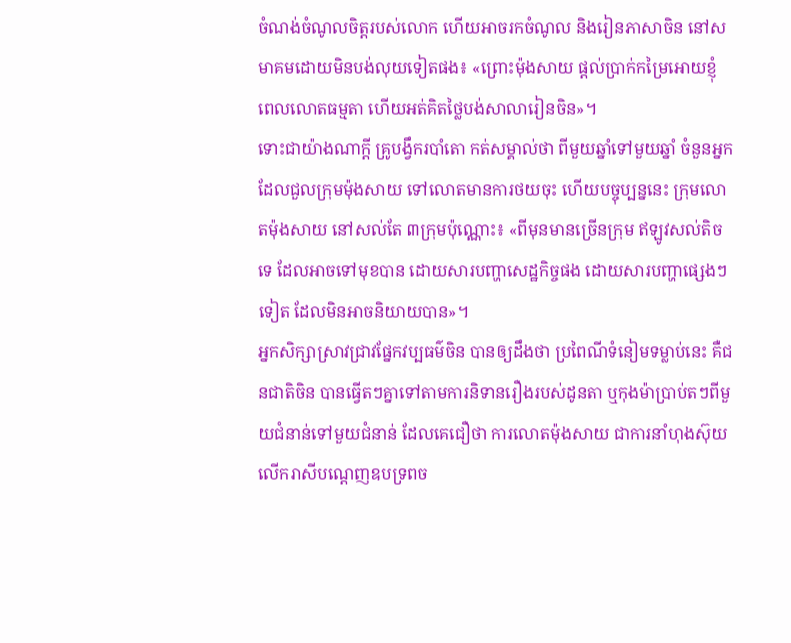ចំណង់ចំណូលចិត្តរបស់លោក ហើយអាចរកចំណូល និងរៀនភាសាចិន នៅសមាគមដោយមិនបង់លុយទៀតផង៖ «ព្រោះម៉ុងសាយ ផ្ដល់ប្រាក់កម្រៃអោយខ្ញុំ ពេលលោតធម្មតា ហើយអត់គិតថ្លៃបង់សាលារៀនចិន»។
ទោះជាយ៉ាងណាក្តី គ្រូបង្វឹករបាំតោ កត់សម្គាល់ថា ពីមួយឆ្នាំទៅមួយឆ្នាំ ចំនួនអ្នកដែលជួលក្រុមម៉ុងសាយ ទៅលោតមានការថយចុះ ហើយបច្ចុប្បន្ននេះ ក្រុមលោតម៉ុងសាយ នៅសល់តែ ៣ក្រុមប៉ុណ្ណោះ៖ «ពីមុនមានច្រើនក្រុម ឥឡូវសល់តិចទេ ដែលអាចទៅមុខបាន ដោយសារបញ្ហាសេដ្ឋកិច្ចផង ដោយសារបញ្ហាផ្សេងៗទៀត ដែលមិនអាចនិយាយបាន»។
អ្នកសិក្សាស្រាវជ្រាវផ្នែកវប្បធម៌ចិន បានឲ្យដឹងថា ប្រពៃណីទំនៀមទម្លាប់នេះ គឺជនជាតិចិន បានធ្វើតៗគ្នាទៅតាមការនិទានរឿងរបស់ដូនតា ឬកុងម៉ាប្រាប់តៗពីមួយជំនាន់ទៅមួយជំនាន់ ដែលគេជឿថា ការលោតម៉ុងសាយ ជាការនាំហុងស៊ុយ លើករាសីបណ្ដេញឧបទ្រពច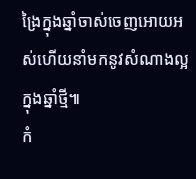ង្រៃក្នុងឆ្នាំចាស់ចេញអោយអស់ហើយនាំមកនូវសំណាងល្អក្នុងឆ្នាំថ្មី៕
កំ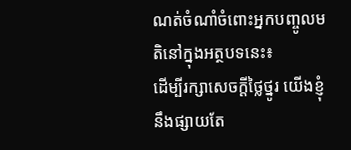ណត់ចំណាំចំពោះអ្នកបញ្ចូលមតិនៅក្នុងអត្ថបទនេះ៖
ដើម្បីរក្សាសេចក្ដីថ្លៃថ្នូរ យើងខ្ញុំនឹងផ្សាយតែ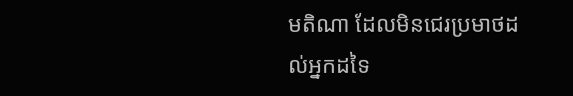មតិណា ដែលមិនជេរប្រមាថដល់អ្នកដទៃ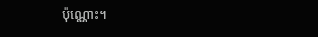ប៉ុណ្ណោះ។